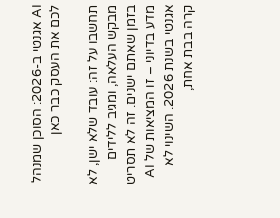AI אגנטי ב-2026: הסוכן שמנהל לכם את העסק כבר כאן

תחשבו על זה: עובד שלא ישן, לא מבקש העלאה, ומגיב ללידים בזמן שאתם ישנים. זה לא תסריט מדע בדיוני – זו המציאות של AI אגנטי בשנת 2026. השינוי לא קרה בבת אחת,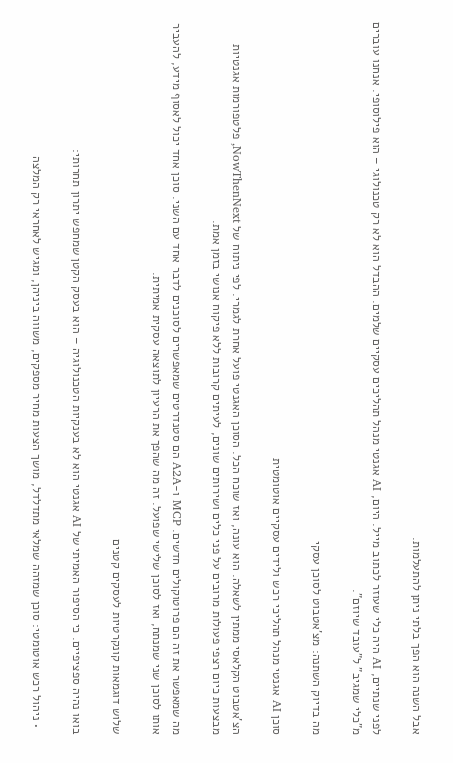אבל השנה הוא הפך בלתי ניתן להתעלמות.

לפני שנתיים, AI היה כלי שעוזר לכתוב מייל. היום, AI אגנטי מנהל תהליכים עסקיים שלמים. ההבדל הוא לא רק טכנולוגי – הוא פילוסופי. אנחנו עוברים מ"כלי שמגיב" ל"עובד שיוזם".

מה בדיוק השתנה: מצ'אטבוט לסוכן עסקי

סוכן AI אגנטי מנהל תהליכי רכש ולידים עסקיים אוטומטית

הצ'אטבוט הקלאסי ממתין לשאלה. הוא עונה, ואז שוכח הכל. הסוכן האגנטי פועל אחרת לגמרי. לפי ניתוח של NowThenNext, פלטפורמות אגנטיות מבצעות כיום רצפי פעולות מרובים על פני כלים ושירותים שונים, לעיתים קרובות ללא פיקוח אנושי בזמן אמת.

מה שמאפשר את זה הם פרוטוקולים חדשים. MCP ו-A2A הם סטנדרטים שמאפשרים לסוכנים לדבר אחד עם השני. סוכן אחד יכול לאסוף מידע, להעביר אותו לסוכן שני שמנתח, ואז לסוכן שלישי שפועל. זה מה שהפך את הרעיון לתוצאה עסקית אמיתית.

שלוש דוגמאות קונקרטיות לעסקים קטנים

בואו נהיה ספציפיים. כי הסיפור האמיתי של AI אגנטי הוא לא בענקיות הטכנולוגיה – הוא בעסק הקטן שמחפש יתרון תחרותי:

  • ניהול רכש אוטומטי: סוכן שמזהה שמלאי מתדלדל, מושך הצעות מחיר מספקים, משווה ביניהן, ומגיש לאחראי רק המלצה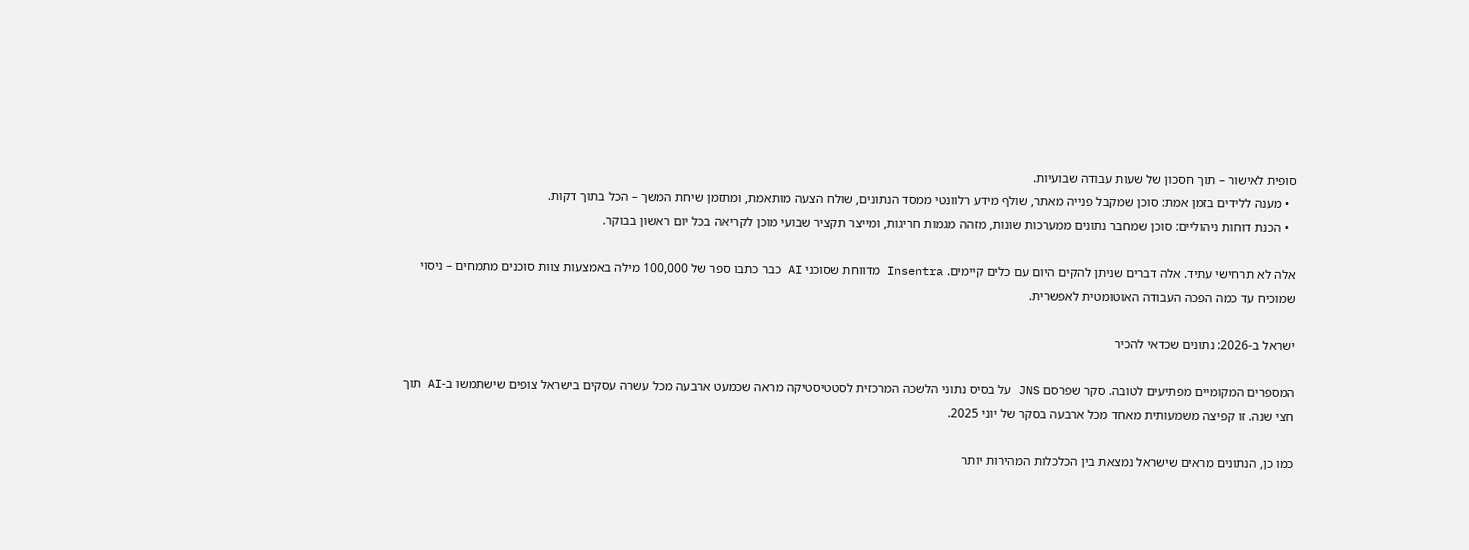סופית לאישור – תוך חסכון של שעות עבודה שבועיות.
  • מענה ללידים בזמן אמת: סוכן שמקבל פנייה מאתר, שולף מידע רלוונטי ממסד הנתונים, שולח הצעה מותאמת, ומתזמן שיחת המשך – הכל בתוך דקות.
  • הכנת דוחות ניהוליים: סוכן שמחבר נתונים ממערכות שונות, מזהה מגמות חריגות, ומייצר תקציר שבועי מוכן לקריאה בכל יום ראשון בבוקר.

אלה לא תרחישי עתיד. אלה דברים שניתן להקים היום עם כלים קיימים. Insentra מדווחת שסוכני AI כבר כתבו ספר של 100,000 מילה באמצעות צוות סוכנים מתמחים – ניסוי שמוכיח עד כמה הפכה העבודה האוטומטית לאפשרית.

ישראל ב-2026: נתונים שכדאי להכיר

המספרים המקומיים מפתיעים לטובה. סקר שפרסם JNS על בסיס נתוני הלשכה המרכזית לסטטיסטיקה מראה שכמעט ארבעה מכל עשרה עסקים בישראל צופים שישתמשו ב-AI תוך חצי שנה. זו קפיצה משמעותית מאחד מכל ארבעה בסקר של יוני 2025.

כמו כן, הנתונים מראים שישראל נמצאת בין הכלכלות המהירות יותר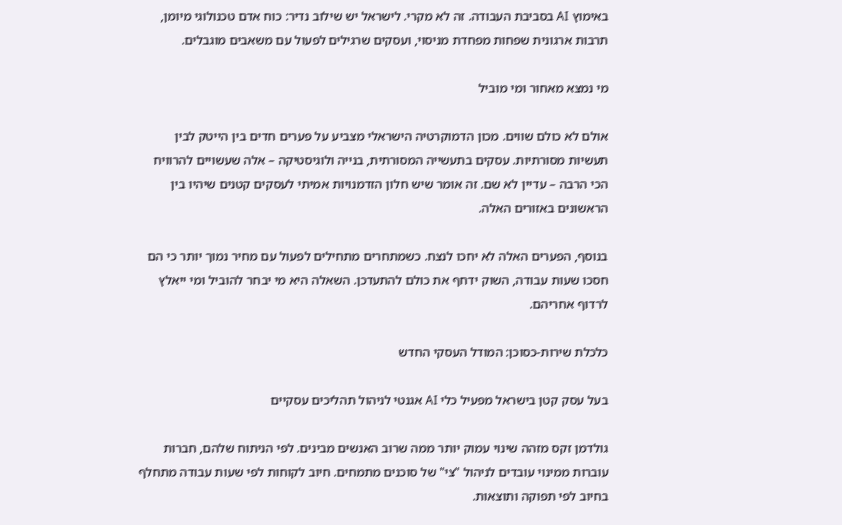באימוץ AI בסביבת העבודה. זה לא מקרי. לישראל יש שילוב נדיר: כוח אדם טכנולוגי מיומן, תרבות ארגונית שפחות מפחדת מניסוי, ועסקים שרגילים לפעול עם משאבים מוגבלים.

מי נמצא מאחור ומי מוביל

אולם לא כולם שווים. מכון הדמוקרטיה הישראלי מצביע על פערים חדים בין הייטק לבין תעשיות מסורתיות. עסקים בתעשייה המסורתית, בנייה ולוגיסטיקה – אלה שעשויים להרוויח הכי הרבה – עדיין לא שם. זה אומר שיש חלון הזדמנויות אמיתי לעסקים קטנים שיהיו בין הראשונים באזורים האלה.

בנוסף, הפערים האלה לא יחכו לנצח. כשמתחרים מתחילים לפעול עם מחיר נמוך יותר כי הם חסכו שעות עבודה, השוק ידחף את כולם להתעדכן. השאלה היא מי יבחר להוביל ומי ייאלץ לרדוף אחריהם.

כלכלת שירות-כסוכן: המודל העסקי החדש

בעל עסק קטן בישראל מפעיל כלי AI אגנטי לניהול תהליכים עסקיים

גולדמן זקס מזהה שינוי עמוק יותר ממה שרוב האנשים מבינים. לפי הניתוח שלהם, חברות עוברות ממינוי עובדים לניהול "צי" של סוכנים מתמחים. חיוב לקוחות לפי שעות עבודה מתחלף בחיוב לפי תפוקה ותוצאות.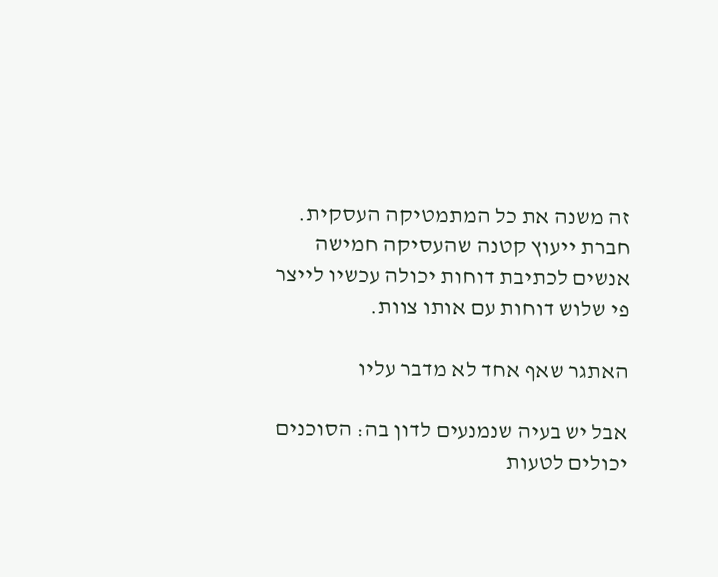זה משנה את כל המתמטיקה העסקית. חברת ייעוץ קטנה שהעסיקה חמישה אנשים לכתיבת דוחות יכולה עכשיו לייצר פי שלוש דוחות עם אותו צוות.

האתגר שאף אחד לא מדבר עליו

אבל יש בעיה שנמנעים לדון בה: הסוכנים יכולים לטעות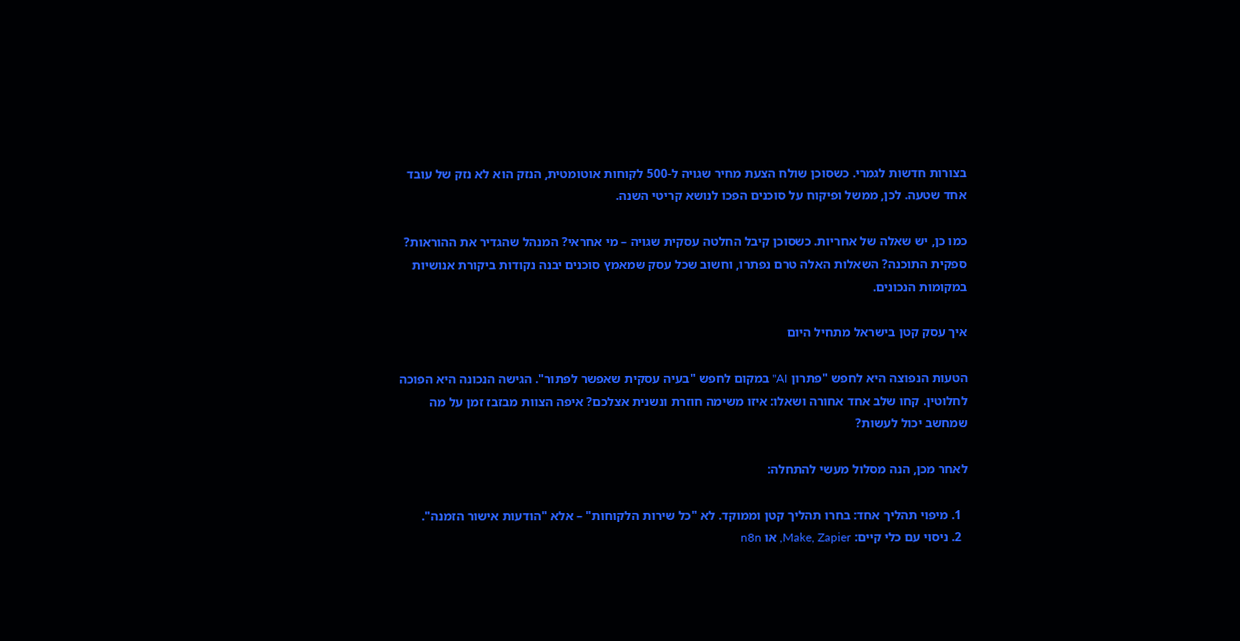בצורות חדשות לגמרי. כשסוכן שולח הצעת מחיר שגויה ל-500 לקוחות אוטומטית, הנזק הוא לא נזק של עובד אחד שטעה. לכן, ממשל ופיקוח על סוכנים הפכו לנושא קריטי השנה.

כמו כן, יש שאלה של אחריות. כשסוכן קיבל החלטה עסקית שגויה – מי אחראי? המנהל שהגדיר את ההוראות? ספקית התוכנה? השאלות האלה טרם נפתרו, וחשוב שכל עסק שמאמץ סוכנים יבנה נקודות ביקורת אנושיות במקומות הנכונים.

איך עסק קטן בישראל מתחיל היום

הטעות הנפוצה היא לחפש "פתרון AI" במקום לחפש "בעיה עסקית שאפשר לפתור". הגישה הנכונה היא הפוכה לחלוטין. קחו שלב אחד אחורה ושאלו: איזו משימה חוזרת ונשנית אצלכם? איפה הצוות מבזבז זמן על מה שמחשב יכול לעשות?

לאחר מכן, הנה מסלול מעשי להתחלה:

  1. מיפוי תהליך אחד: בחרו תהליך קטן וממוקד. לא "כל שירות הלקוחות" – אלא "הודעות אישור הזמנה".
  2. ניסוי עם כלי קיים: Make, Zapier, או n8n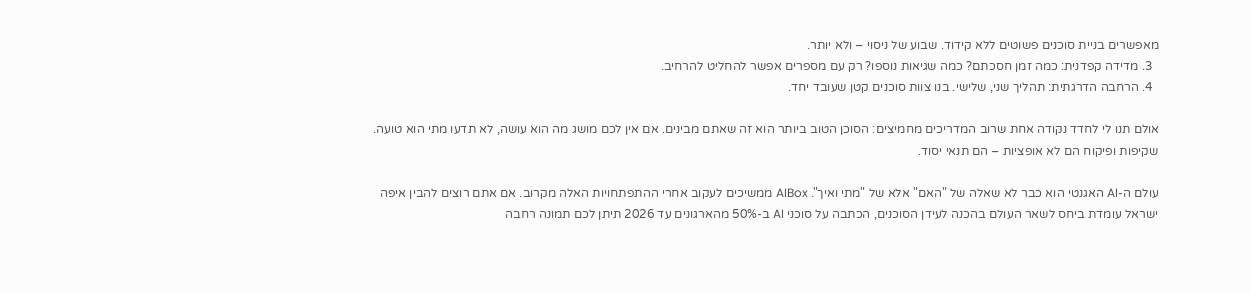מאפשרים בניית סוכנים פשוטים ללא קידוד. שבוע של ניסוי – ולא יותר.
  3. מדידה קפדנית: כמה זמן חסכתם? כמה שגיאות נוספו? רק עם מספרים אפשר להחליט להרחיב.
  4. הרחבה הדרגתית: תהליך שני, שלישי. בנו צוות סוכנים קטן שעובד יחד.

אולם תנו לי לחדד נקודה אחת שרוב המדריכים מחמיצים: הסוכן הטוב ביותר הוא זה שאתם מבינים. אם אין לכם מושג מה הוא עושה, לא תדעו מתי הוא טועה. שקיפות ופיקוח הם לא אופציות – הם תנאי יסוד.

עולם ה-AI האגנטי הוא כבר לא שאלה של "האם" אלא של "מתי ואיך". AIBox ממשיכים לעקוב אחרי ההתפתחויות האלה מקרוב. אם אתם רוצים להבין איפה ישראל עומדת ביחס לשאר העולם בהכנה לעידן הסוכנים, הכתבה על סוכני AI ב-50% מהארגונים עד 2026 תיתן לכם תמונה רחבה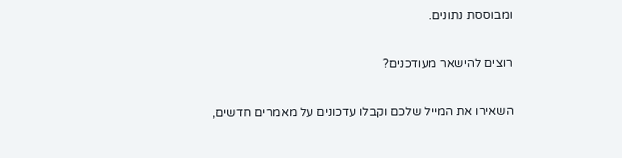ומבוססת נתונים.

רוצים להישאר מעודכנים?

השאירו את המייל שלכם וקבלו עדכונים על מאמרים חדשים,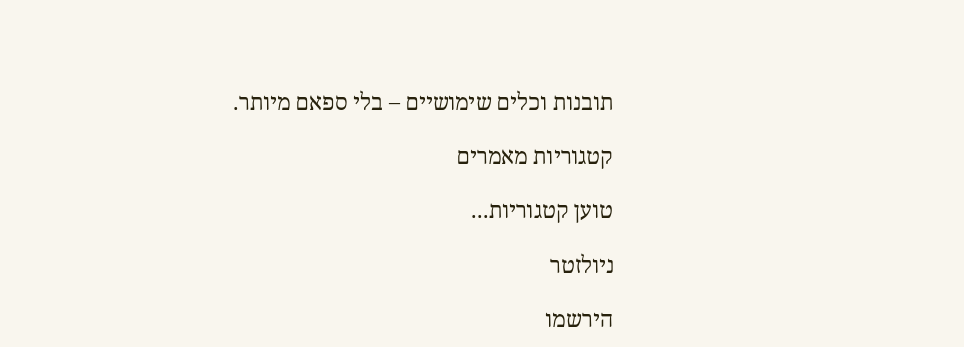תובנות וכלים שימושיים – בלי ספאם מיותר.

קטגוריות מאמרים

טוען קטגוריות...

ניולזטר

הירשמו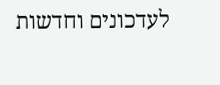לעדכונים וחדשות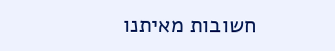חשובות מאיתנו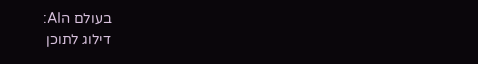בעולם הAI:
דילוג לתוכן